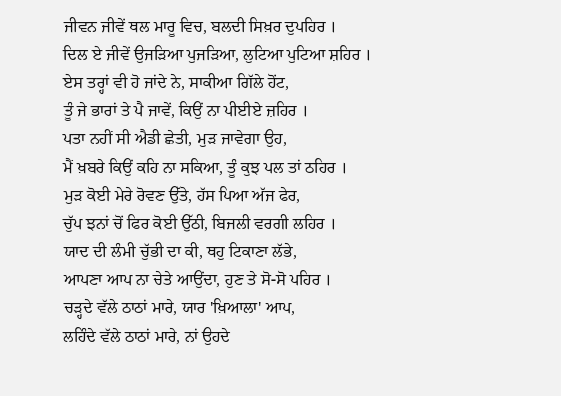ਜੀਵਨ ਜੀਵੇਂ ਥਲ ਮਾਰੂ ਵਿਚ, ਬਲਦੀ ਸਿਖ਼ਰ ਦੁਪਹਿਰ ।
ਦਿਲ ਏ ਜੀਵੇਂ ਉਜੜਿਆ ਪੁਜੜਿਆ, ਲੁਟਿਆ ਪੁਟਿਆ ਸ਼ਹਿਰ ।
ਏਸ ਤਰ੍ਹਾਂ ਵੀ ਹੋ ਜਾਂਦੇ ਨੇ, ਸਾਕੀਆ ਗਿੱਲੇ ਹੋਂਟ,
ਤੂੰ ਜੇ ਭਾਰਾਂ ਤੇ ਪੈ ਜਾਵੇਂ, ਕਿਉਂ ਨਾ ਪੀਈਏ ਜ਼ਹਿਰ ।
ਪਤਾ ਨਹੀਂ ਸੀ ਐਡੀ ਛੇਤੀ, ਮੁੜ ਜਾਵੇਗਾ ਉਹ,
ਮੈਂ ਖ਼ਬਰੇ ਕਿਉਂ ਕਹਿ ਨਾ ਸਕਿਆ, ਤੂੰ ਕੁਝ ਪਲ ਤਾਂ ਠਹਿਰ ।
ਮੁੜ ਕੋਈ ਮੇਰੇ ਰੋਵਣ ਉੱਤੇ, ਹੱਸ ਪਿਆ ਅੱਜ ਫੇਰ,
ਚੁੱਪ ਝਨਾਂ ਚੋਂ ਫਿਰ ਕੋਈ ਉੱਠੀ, ਬਿਜਲੀ ਵਰਗੀ ਲਹਿਰ ।
ਯਾਦ ਦੀ ਲੰਮੀ ਚੁੱਭੀ ਦਾ ਕੀ, ਥਹੁ ਟਿਕਾਣਾ ਲੱਭੇ,
ਆਪਣਾ ਆਪ ਨਾ ਚੇਤੇ ਆਉਂਦਾ, ਹੁਣ ਤੇ ਸੋ-ਸੋ ਪਹਿਰ ।
ਚੜ੍ਹਦੇ ਵੱਲੇ ਠਾਠਾਂ ਮਾਰੇ, ਯਾਰ 'ਖ਼ਿਆਲਾ' ਆਪ,
ਲਹਿੰਦੇ ਵੱਲੇ ਠਾਠਾਂ ਮਾਰੇ, ਨਾਂ ਉਹਦੇ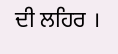ਦੀ ਲਹਿਰ ।